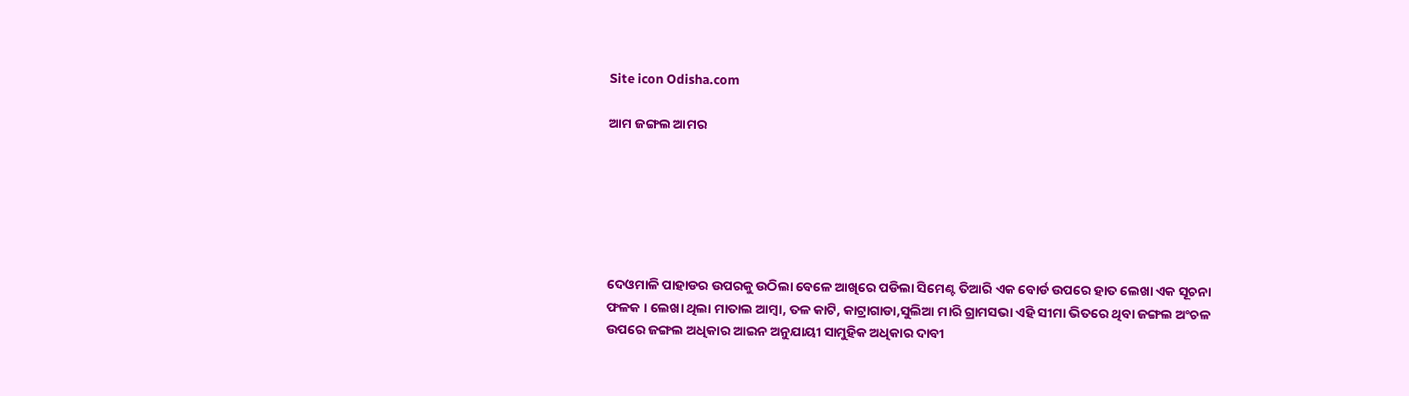Site icon Odisha.com

ଆମ ଜଙ୍ଗଲ ଆମର






ଦେଓମାଳି ପାହାଡର ଉପରକୁ ଉଠିଲା ବେଳେ ଆଖିରେ ପଡିଲା ସିମେଣ୍ଟ ତିଆରି ଏକ ବୋର୍ଡ ଉପରେ ହାତ ଲେଖା ଏକ ସୂଚନା ଫଳକ । ଲେଖା ଥିଲା ମାତାଲ ଆମ୍ବା, ତଳ କାଟି, କାଟ୍ରାଗାଡା,ସୁଲିଆ ମାରି ଗ୍ରାମସଭା ଏହି ସୀମା ଭିତରେ ଥିବା ଜଙ୍ଗଲ ଅଂଚଳ ଉପରେ ଜଙ୍ଗଲ ଅଧିକାର ଆଇନ ଅନୁଯାୟୀ ସାମୁହିକ ଅଧିକାର ଦାବୀ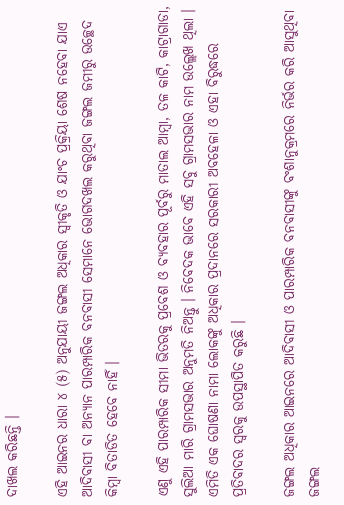ଦାଖଲ କରିଛନ୍ତି ।

ଏହି ଆଇନର ଧାରା ୪ (୫) ଅନୁଯାୟୀ ଜଙ୍ଗଲ ଅଧିକାର ସ୍ୱୀକୃତି ଓ ଯାଂଚ ପ୍ରକ୍ରିୟା ଶେଷ ନହେବା ଯାଏ ଆଦିବାସୀ ବା ଅନ୍ୟାନ ପାରମ୍ପାରିକ ବନବାସୀ ସେମାନେ ଭୋଗଦଖଲ କରୁଥିବା ଜଙ୍ଗଲ ଜମୀରୁ ଉଚ୍ଛେଦ କିମ୍ବା ବିତାଡିତ ହେବେ ନାହିଁ ।

ଏଣୁ ଏହି ପାରମ୍ପାରିକ ସୀମା ଭିତରକୁ ପ୍ରବେଶ ଓ ବ୍ୟବହାର ପୂର୍ବରୁ ମାତାଲ ଆମ୍ବା, ତଳ କାଟି, କାଟ୍ରାଗାଡା, ସୁଲିଆ ମାରି ଗ୍ରାମସଭାର ଅନୁମତି ନିଅନ୍ତୁ । ନିବେଦକ ଭାବେ ଏହି ସବୁ ଗ୍ରାମସଭାର ନାମ ଉଲ୍ଲେଖ ଥିଲା । ଏମିତି ଏକ ଘୋଷଣା ନାମା ଲୋକଙ୍କୁ ଅଧିକାର ପ୍ରଦାନରେ ସରକାରୀ ଅବହେଳା ଓ ଏହା ବିରୁଦ୍ଧରେ ପ୍ରତିବାଦର ସ୍ୱରକୁ ଉପସ୍ଥାପିତ କରୁଛି ।

ଜଙ୍ଗଲ ଅଧିକାର ଆଇନରେ ଆଦିବାସୀ ଓ ପାରମ୍ପାରିକ ବନବାସୀଙ୍କୁ ବଂଶାନୁକ୍ରମରେ ନିର୍ଭର କରି ଆସୁଥିବା ଜଙ୍ଗଲ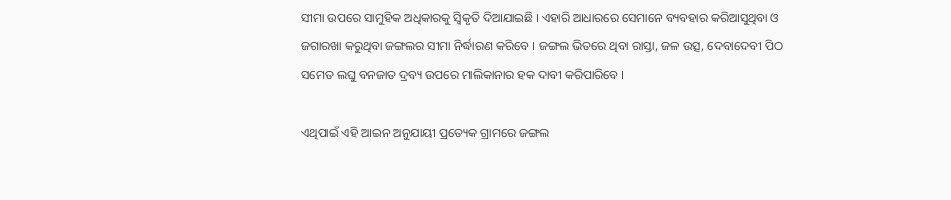ସୀମା ଉପରେ ସାମୁହିକ ଅଧିକାରକୁ ସ୍ୱିକୃତି ଦିଆଯାଇଛି । ଏହାରି ଆଧାରରେ ସେମାନେ ବ୍ୟବହାର କରିଆସୁଥିବା ଓ ଜଗାରଖା କରୁଥିବା ଜଙ୍ଗଲର ସୀମା ନିର୍ଦ୍ଧାରଣ କରିବେ । ଜଙ୍ଗଲ ଭିତରେ ଥିବା ରାସ୍ତା, ଜଳ ଉତ୍ସ, ଦେବାଦେବୀ ପିଠ ସମେତ ଲଘୁ ବନଜାତ ଦ୍ରବ୍ୟ ଉପରେ ମାଲିକାନାର ହକ ଦାବୀ କରିପାରିବେ ।

ଏଥିପାଇଁ ଏହି ଆଇନ ଅନୁଯାୟୀ ପ୍ରତ୍ୟେକ ଗ୍ରାମରେ ଜଙ୍ଗଲ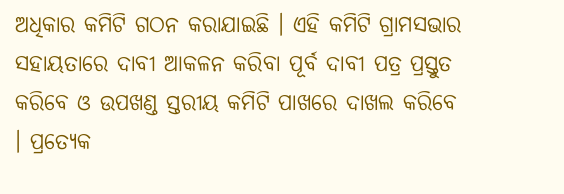ଅଧିକାର କମିଟି ଗଠନ କରାଯାଇଛି । ଏହି କମିଟି ଗ୍ରାମସଭାର ସହାୟତାରେ ଦାବୀ ଆକଳନ କରିବା ପୂର୍ବ ଦାବୀ ପତ୍ର ପ୍ରସ୍ତୁତ କରିବେ ଓ ଉପଖଣ୍ଡ ସ୍ତରୀୟ କମିଟି ପାଖରେ ଦାଖଲ କରିବେ । ପ୍ରତ୍ୟେକ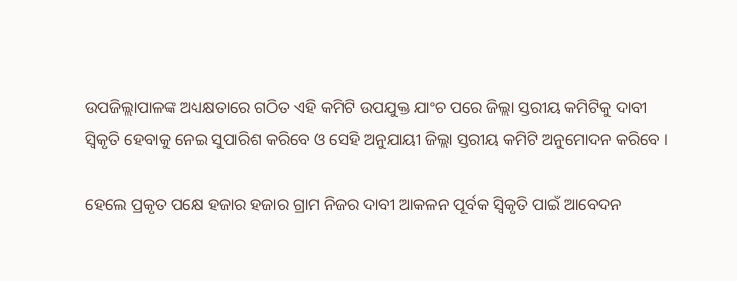ଉପଜିଲ୍ଲାପାଳଙ୍କ ଅଧ୍ୟକ୍ଷତାରେ ଗଠିତ ଏହି କମିଟି ଉପଯୁକ୍ତ ଯାଂଚ ପରେ ଜିଲ୍ଲା ସ୍ତରୀୟ କମିଟିକୁ ଦାବୀ ସ୍ୱିକୃତି ହେବାକୁ ନେଇ ସୁପାରିଶ କରିବେ ଓ ସେହି ଅନୁଯାୟୀ ଜିଲ୍ଲା ସ୍ତରୀୟ କମିଟି ଅନୁମୋଦନ କରିବେ ।

ହେଲେ ପ୍ରକୃତ ପକ୍ଷେ ହଜାର ହଜାର ଗ୍ରାମ ନିଜର ଦାବୀ ଆକଳନ ପୂର୍ବକ ସ୍ୱିକୃତି ପାଇଁ ଆବେଦନ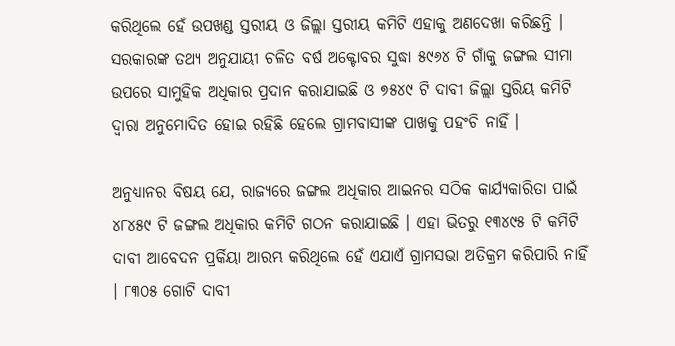କରିଥିଲେ ହେଁ ଉପଖଣ୍ଡ ସ୍ତରୀୟ ଓ ଜିଲ୍ଲା ସ୍ତରୀୟ କମିଟି ଏହାକୁ ଅଣଦେଖା କରିଛନ୍ତି । ସରକାରଙ୍କ ତଥ୍ୟ ଅନୁଯାୟୀ ଚଳିତ ବର୍ଷ ଅକ୍ଟୋବର ସୁଦ୍ଧା ୫୯୬୪ ଟି ଗାଁକୁ ଜଙ୍ଗଲ ସୀମା ଉପରେ ସାମୁହିକ ଅଧିକାର ପ୍ରଦାନ କରାଯାଇଛି ଓ ୭୫୪୯ ଟି ଦାବୀ ଜିଲ୍ଲା ସ୍ତରିୟ କମିଟି ଦ୍ୱାରା ଅନୁମୋଦିତ ହୋଇ ରହିଛି ହେଲେ ଗ୍ରାମବାସୀଙ୍କ ପାଖକୁ ପହଂଚି ନାହିଁ ।

ଅନୁଧ୍ୟାନର ବିଷୟ ଯେ, ରାଜ୍ୟରେ ଜଙ୍ଗଲ ଅଧିକାର ଆଇନର ସଠିକ କାର୍ଯ୍ୟକାରିତା ପାଇଁ ୪୮୪୫୯ ଟି ଜଙ୍ଗଲ ଅଧିକାର କମିଟି ଗଠନ କରାଯାଇଛି । ଏହା ଭିତରୁ ୧୩୪୯୫ ଟି କମିଟି ଦାବୀ ଆବେଦନ ପ୍ରର୍କିୟା ଆରମ୍ଭ କରିଥିଲେ ହେଁ ଏଯାଏଁ ଗ୍ରାମସଭା ଅତିକ୍ରମ କରିପାରି ନାହିଁ । ୮୩୦୫ ଗୋଟି ଦାବୀ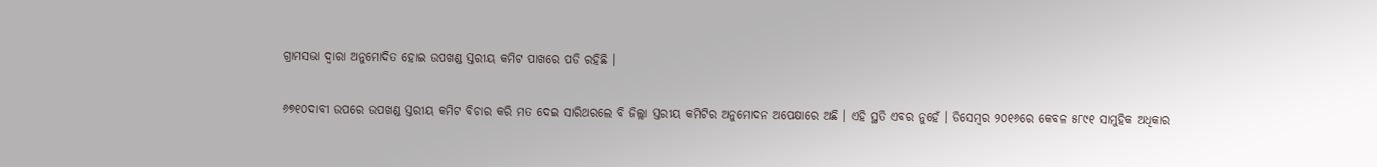ଗ୍ରାମସଭା ଦ୍ୱାରା ଅନୁମୋଦିତ ହୋଇ ଉପଖଣ୍ଡ ସ୍ତରୀୟ କମିଟ ପାଖରେ ପଡି ରହିଛି ।

୬୭୧୦ଦାବୀ ଉପରେ ଉପଖଣ୍ଡ ସ୍ତରୀୟ କମିଟ ବିଚାର କରି ମତ ଦେଇ ସାରିଥରଲେ ବି ଜିଲ୍ଲା ସ୍ତରୀୟ କମିଟିର ଅନୁମୋଦନ ଅପେକ୍ଷାରେ ଅଛି । ଏହି ସ୍ଥତି ଏବର ନୁହେଁ । ଡିସେମ୍ବର ୨୦୧୬ରେ କେବଳ ୫୮୯୧ ସାମୁହିକ ଅଧିକାର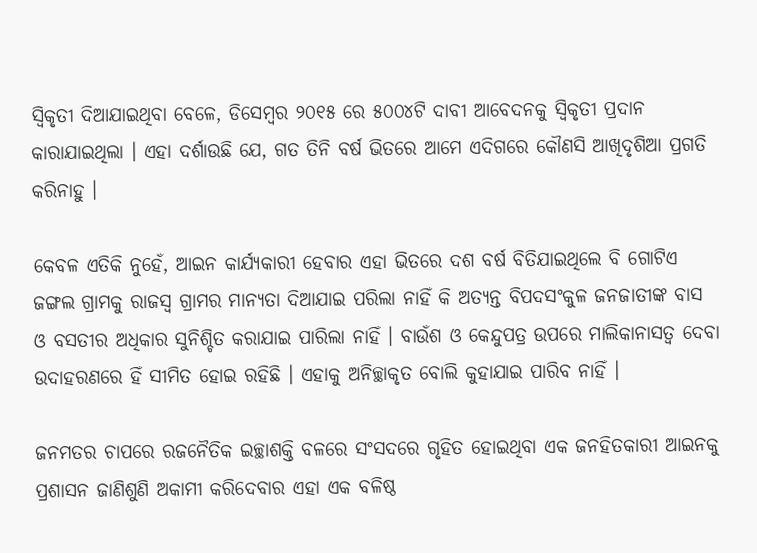ସ୍ୱିକୃତୀ ଦିଆଯାଇଥିବା ବେଳେ, ଡିସେମ୍ବର ୨୦୧୫ ରେ ୫୦୦୪ଟି ଦାବୀ ଆବେଦନକୁ ସ୍ୱିକୃତୀ ପ୍ରଦାନ କାରାଯାଇଥିଲା । ଏହା ଦର୍ଶାଉଛି ଯେ, ଗତ ତିନି ବର୍ଷ ଭିତରେ ଆମେ ଏଦିଗରେ କୌଣସି ଆଖିଦୃଶିଆ ପ୍ରଗତି କରିନାହୁ ।

କେବଳ ଏତିକି ନୁହେଁ, ଆଇନ କାର୍ଯ୍ୟକାରୀ ହେବାର ଏହା ଭିତରେ ଦଶ ବର୍ଷ ବିତିଯାଇଥିଲେ ବି ଗୋଟିଏ ଜଙ୍ଗଲ ଗ୍ରାମକୁ ରାଜସ୍ୱ ଗ୍ରାମର ମାନ୍ୟତା ଦିଆଯାଇ ପରିଲା ନାହିଁ କି ଅତ୍ୟନ୍ତ ବିପଦସଂକୁଳ ଜନଜାତୀଙ୍କ ବାସ ଓ ବସତୀର ଅଧିକାର ସୁନିଶ୍ଚିତ କରାଯାଇ ପାରିଲା ନାହିଁ । ବାଉଁଶ ଓ କେନ୍ଦୁପତ୍ର ଉପରେ ମାଲିକାନାସତ୍ୱ ଦେବା ଉଦାହରଣରେ ହିଁ ସୀମିତ ହୋଇ ରହିଛି । ଏହାକୁ ଅନିଚ୍ଛାକୃତ ବୋଲି କୁହାଯାଇ ପାରିବ ନାହିଁ ।

ଜନମତର ଚାପରେ ରଜନୈତିକ ଇଚ୍ଛାଶକ୍ତି ବଳରେ ସଂସଦରେ ଗୃହିତ ହୋଇଥିବା ଏକ ଜନହିତକାରୀ ଆଇନକୁ ପ୍ରଶାସନ ଜାଣିଶୁଣି ଅକାମୀ କରିଦେବାର ଏହା ଏକ ବଳିଷ୍ଠ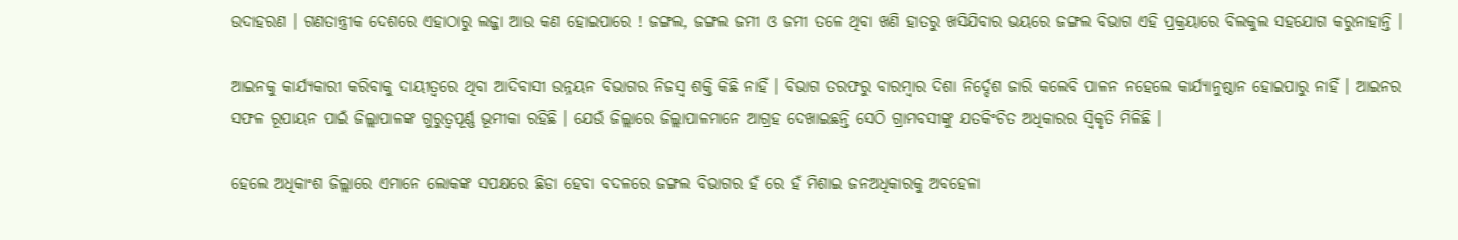ଉଦାହରଣ । ଗଣତାନ୍ତ୍ରୀକ ଦେଶରେ ଏହାଠାରୁ ଲଜ୍ଜା ଆଉ କଣ ହୋଇପାରେ ! ଜଙ୍ଗଲ, ଜଙ୍ଗଲ ଜମୀ ଓ ଜମୀ ତଳେ ଥିବା ଖଣି ହାତରୁ ଖସିଯିବାର ଭୟରେ ଜଙ୍ଗଲ ବିଭାଗ ଏହି ପ୍ରକ୍ରୟାରେ ବିଲକୁଲ ସହଯୋଗ କରୁନାହାନ୍ତି ।

ଆଇନକୁ କାର୍ଯ୍ୟକାରୀ କରିବାକୁ ଦାୟୀତ୍ୱରେ ଥିବା ଆଦିବାସୀ ଉନ୍ନୟନ ବିଭାଗର ନିଜସ୍ୱ ଶକ୍ତି କିଛି ନାହିଁ । ବିଭାଗ ତରଫରୁ ବାରମ୍ବାର ଦିଶା ନିର୍ଦ୍ଦେଶ ଜାରି କଲେବି ପାଳନ ନହେଲେ କାର୍ଯ୍ୟାନୁଷ୍ଠାନ ହୋଇପାରୁ ନାହିଁ । ଆଇନର ସଫଳ ରୂପାୟନ ପାଇଁ ଜିଲ୍ଲାପାଳଙ୍କ ଗୁରୁତ୍ୱପୂର୍ଣ୍ଣ ଭୂମୀକା ରହିଛି । ଯେଉଁ ଜିଲ୍ଲାରେ ଜିଲ୍ଲାପାଳମାନେ ଆଗ୍ରହ ଦେଖାଇଛନ୍ତି ସେଠି ଗ୍ରାମବସୀଙ୍କୁ ଯତକିଂଚିତ ଅଧିକାରର ସ୍ୱିକୃତି ମିଳିଛି ।

ହେଲେ ଅଧିକାଂଶ ଜିଲ୍ଲାରେ ଏମାନେ ଲୋକଙ୍କ ସପକ୍ଷରେ ଛିଡା ହେବା ବଦଳରେ ଜଙ୍ଗଲ ବିଭାଗର ହଁ ରେ ହଁ ମିଶାଇ ଜନଅଧିକାରକୁ ଅବହେଳା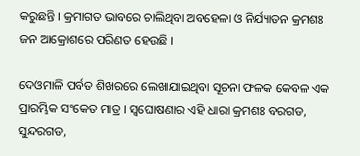କରୁଛନ୍ତି । କ୍ରମାଗତ ଭାବରେ ଚାଲିଥିବା ଅବହେଳା ଓ ନିର୍ଯ୍ୟାତନ କ୍ରମଶଃ ଜନ ଆକ୍ରୋଶରେ ପରିଣତ ହେଉଛି ।

ଦେଓମାଳି ପର୍ବତ ଶିଖରରେ ଲେଖାଯାଇଥିବା ସୂଚନା ଫଳକ କେବଳ ଏକ ପ୍ରାରମ୍ଭିକ ସଂକେତ ମାତ୍ର । ସ୍ୱଘୋଷଣାର ଏହି ଧାରା କ୍ରମଶଃ ବରଗଡ, ସୁନ୍ଦରଗଡ,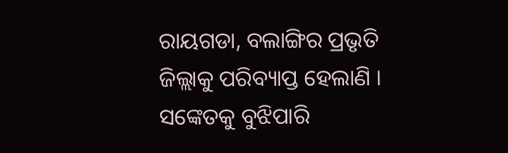ରାୟଗଡା, ବଲାଙ୍ଗିର ପ୍ରଭୃତି ଜିଲ୍ଲାକୁ ପରିବ୍ୟାପ୍ତ ହେଲାଣି । ସଙ୍କେତକୁ ବୁଝିପାରି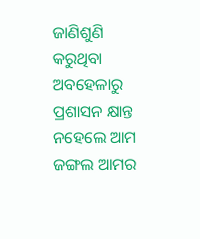ଜାଣିଶୁଣି କରୁଥିବା ଅବହେଳାରୁ ପ୍ରଶାସନ କ୍ଷାନ୍ତ ନହେଲେ ଆମ ଜଙ୍ଗଲ ଆମର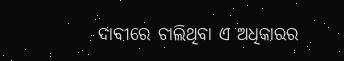ଦାବୀରେ ଚାଲିଥିବା ଏ ଅଧିକାରର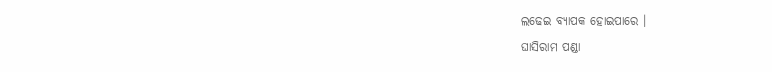ଲଢେଇ ବ୍ୟାପକ ହୋଇପାରେ ।
ଘାସିରାମ ପଣ୍ଡା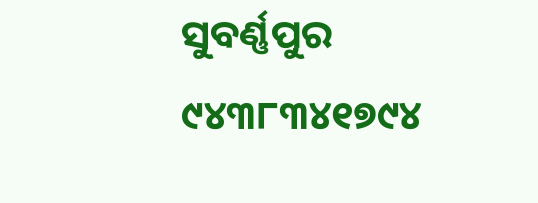ସୁବର୍ଣ୍ଣପୁର
୯୪୩୮୩୪୧୭୯୪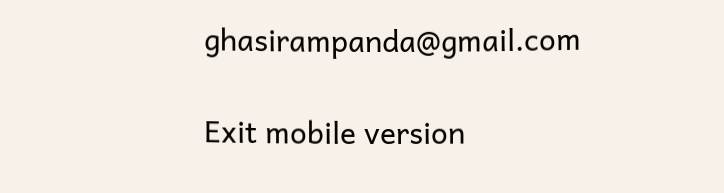ghasirampanda@gmail.com

Exit mobile version